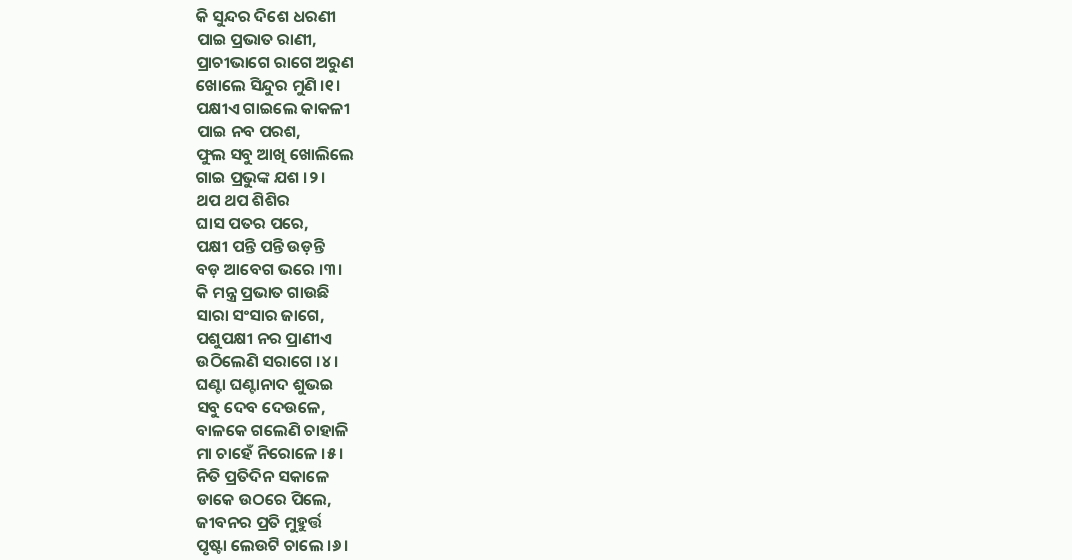କି ସୁନ୍ଦର ଦିଶେ ଧରଣୀ
ପାଇ ପ୍ରଭାତ ରାଣୀ,
ପ୍ରାଚୀଭାଗେ ରାଗେ ଅରୁଣ
ଖୋଲେ ସିନ୍ଦୁର ମୁଣି ।୧।
ପକ୍ଷୀଏ ଗାଇଲେ କାକଳୀ
ପାଇ ନବ ପରଶ,
ଫୁଲ ସବୁ ଆଖି ଖୋଲିଲେ
ଗାଇ ପ୍ରଭୁଙ୍କ ଯଶ ।୨।
ଥପ ଥପ ଶିଶିର
ଘାସ ପତର ପରେ,
ପକ୍ଷୀ ପନ୍ତି ପନ୍ତି ଉଡ଼ନ୍ତି
ବଡ଼ ଆବେଗ ଭରେ ।୩।
କି ମନ୍ତ୍ର ପ୍ରଭାତ ଗାଉଛି
ସାରା ସଂସାର ଜାଗେ,
ପଶୁପକ୍ଷୀ ନର ପ୍ରାଣୀଏ
ଉଠିଲେଣି ସରାଗେ ।୪।
ଘଣ୍ଟା ଘଣ୍ଟାନାଦ ଶୁଭଇ
ସବୁ ଦେବ ଦେଉଳେ,
ବାଳକେ ଗଲେଣି ଚାହାଳି
ମା ଚାହେଁ ନିରୋଳେ ।୫।
ନିତି ପ୍ରତିଦିନ ସକାଳେ
ଡାକେ ଉଠରେ ପିଲେ,
ଜୀବନର ପ୍ରତି ମୁହୁର୍ତ୍ତ
ପୃଷ୍ଟା ଲେଉଟି ଚାଲେ ।୬।